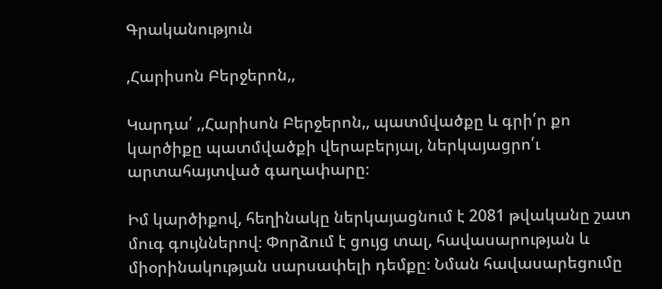Գրականություն

,Հարիսոն Բերջերոն,,

Կարդա՛ ,,Հարիսոն Բերջերոն,, պատմվածքը և գրի՛ր քո կարծիքը պատմվածքի վերաբերյալ, ներկայացրո՛ւ արտահայտված գաղափարը։

Իմ կարծիքով, հեղինակը ներկայացնում է 2081 թվականը շատ մուգ գույններով։ Փորձում է ցույց տալ, հավասարության և միօրինակության սարսափելի դեմքը։ Նման հավասարեցումը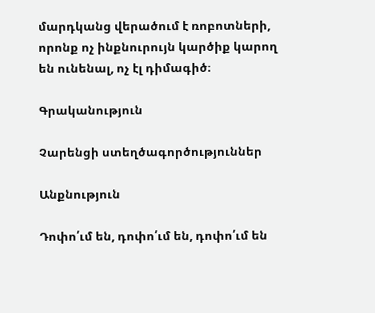մարդկանց վերածում է ռոբոտների, որոնք ոչ ինքնուրույն կարծիք կարող են ունենալ, ոչ էլ դիմագիծ։

Գրականություն

Չարենցի ստեղծագործություններ

Անքնություն

Դոփո՛ւմ են, դոփո՛ւմ են, դոփո՛ւմ են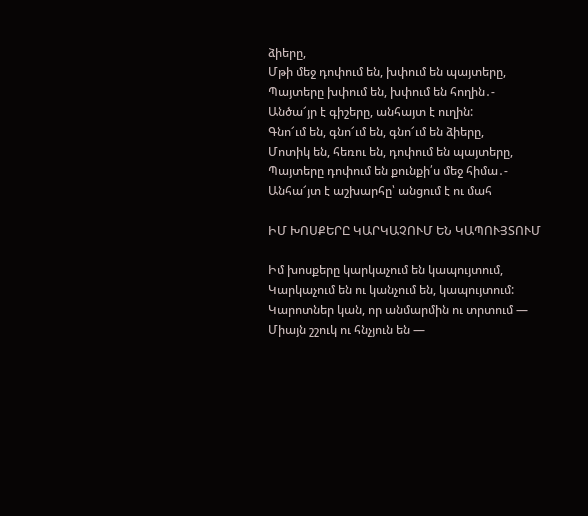ձիերը,
Մթի մեջ դոփում են, խփում են պայտերը,
Պայտերը խփում են, խփում են հողին․-
Անծա՜յր է գիշերը, անհայտ է ուղին:
Գնո՜ւմ են, գնո՜ւմ են, գնո՜ւմ են ձիերը,
Մոտիկ են, հեռու են, դոփում են պայտերը,
Պայտերը դոփում են քունքի՛ս մեջ հիմա․-
Անհա՜յտ է աշխարհը՝ անցում է ու մահ

ԻՄ ԽՈՍՔԵՐԸ ԿԱՐԿԱՉՈՒՄ ԵՆ ԿԱՊՈՒՅՏՈՒՄ

Իմ խոսքերը կարկաչում են կապույտում,
Կարկաչում են ու կանչում են, կապույտում:
Կարոտներ կան, որ անմարմին ու տրտում —
Միայն շշուկ ու հնչյուն են —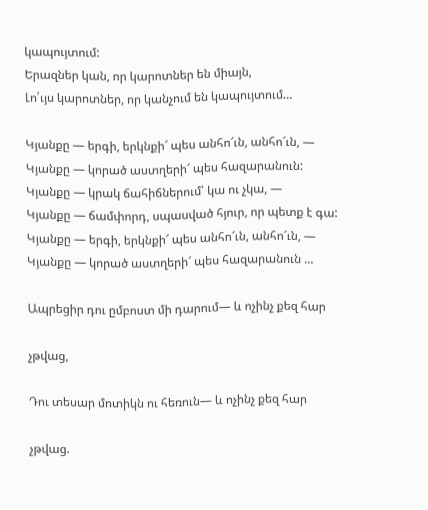կապույտում:
Երազներ կան, որ կարոտներ են միայն,
Լո՛ւյս կարոտներ, որ կանչում են կապույտում…

Կյանքը — երգի, երկնքի՜ պես անհո՜ւն, անհո՜ւն, —
Կյանքը — կորած աստղերի՜ պես հազարանուն:
Կյանքը — կրակ ճահիճներում՝ կա ու չկա, —
Կյանքը — ճամփորդ, սպասված հյուր, որ պետք է գա:
Կյանքը — երգի, երկնքի՜ պես անհո՜ւն, անհո՜ւն, —
Կյանքը — կորած աստղերի՜ պես հազարանուն …

Ապրեցիր դու ըմբոստ մի դարում— և ոչինչ քեզ հար

չթվաց,

Դու տեսար մոտիկն ու հեռուն— և ոչինչ քեզ հար

չթվաց.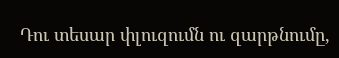Դու տեսար փլուզումն ու զարթնումը,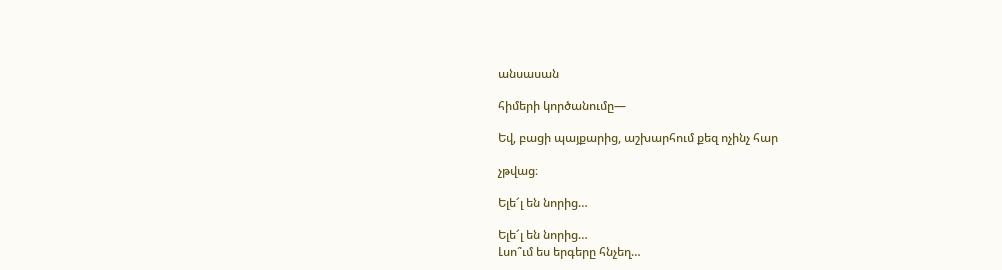անսասան

հիմերի կործանումը—

Եվ, բացի պայքարից, աշխարհում քեզ ոչինչ հար

չթվաց։

Ելե՜լ են նորից…

Ելե՜լ են նորից…
Լսո՞ւմ ես երգերը հնչեղ…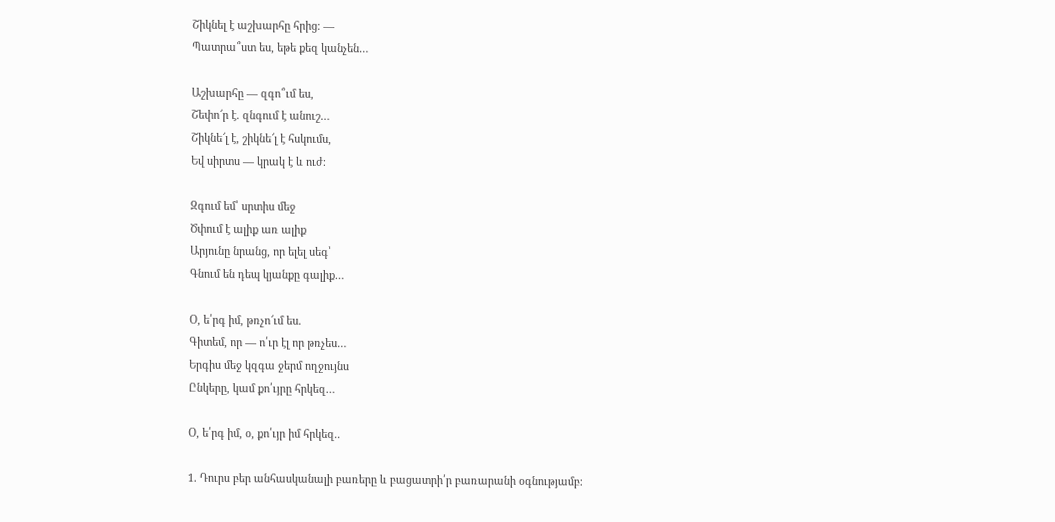Շիկնել է աշխարհը հրից։ —
Պատրա՞ստ ես, եթե քեզ կանչեն…

Աշխարհը — զգո՞ւմ ես,
Շեփո՜ր է. զնգում է անուշ…
Շիկնե՜լ է, շիկնե՜լ է հսկումս,
Եվ սիրտս — կրակ է և ուժ։

Զգում եմ՝ սրտիս մեջ
Ծփում է ալիք առ ալիք
Արյունը նրանց, որ ելել սեգ՝
Գնում են դեպ կյանքը գալիք…

Օ, ե՛րգ իմ, թռչո՜ւմ ես.
Գիտեմ, որ — ո՛ւր էլ որ թռչես…
Երգիս մեջ կզգա ջերմ ողջույնս
Ընկերը, կամ քո՛ւյրը հրկեզ…

Օ, ե՛րգ իմ, օ, քո՛ւյր իմ հրկեզ..

1. Դուրս բեր անհասկանալի բառերը և բացատրի՛ր բառարանի օգնությամբ։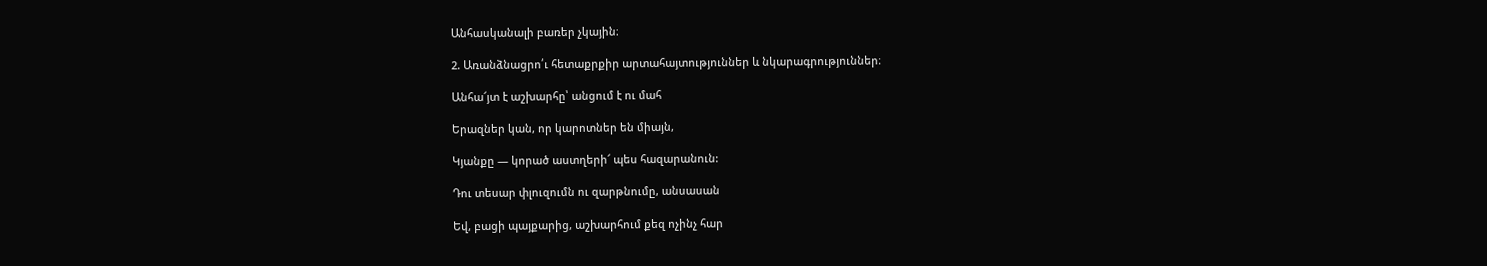Անհասկանալի բառեր չկային։

2. Առանձնացրո՛ւ հետաքրքիր արտահայտություններ և նկարագրություններ։

Անհա՜յտ է աշխարհը՝ անցում է ու մահ

Երազներ կան, որ կարոտներ են միայն,

Կյանքը — կորած աստղերի՜ պես հազարանուն:

Դու տեսար փլուզումն ու զարթնումը, անսասան

Եվ, բացի պայքարից, աշխարհում քեզ ոչինչ հար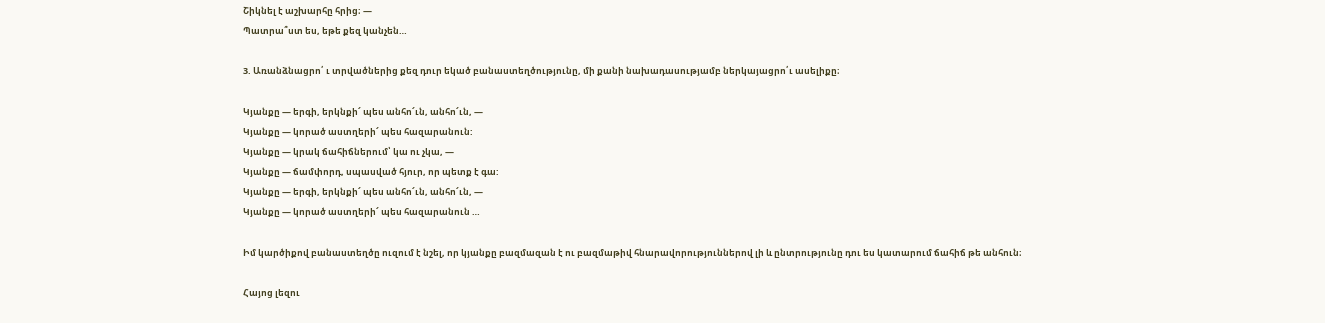Շիկնել է աշխարհը հրից։ —
Պատրա՞ստ ես, եթե քեզ կանչեն…

3. Առանձնացրո՛ ւ տրվածներից քեզ դուր եկած բանաստեղծությունը, մի քանի նախադասությամբ ներկայացրո՛ւ ասելիքը։

Կյանքը — երգի, երկնքի՜ պես անհո՜ւն, անհո՜ւն, —
Կյանքը — կորած աստղերի՜ պես հազարանուն:
Կյանքը — կրակ ճահիճներում՝ կա ու չկա, —
Կյանքը — ճամփորդ, սպասված հյուր, որ պետք է գա:
Կյանքը — երգի, երկնքի՜ պես անհո՜ւն, անհո՜ւն, —
Կյանքը — կորած աստղերի՜ պես հազարանուն …

Իմ կարծիքով բանաստեղծը ուզում է նշել, որ կյանքը բազմազան է ու բազմաթիվ հնարավորություններով լի և ընտրությունը դու ես կատարում ճահիճ թե անհուն։

Հայոց լեզու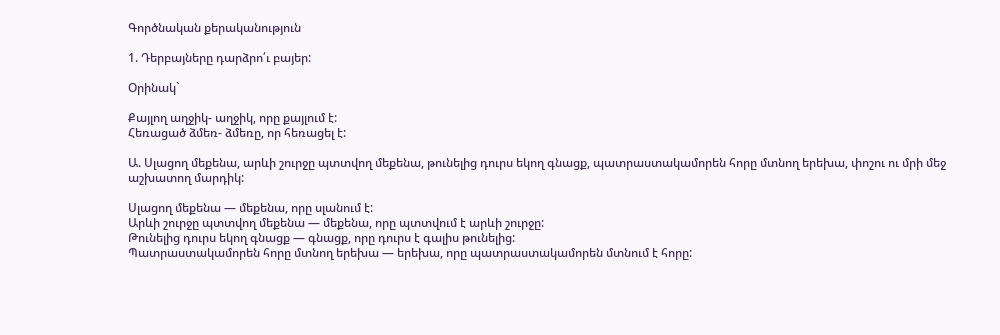Գործնական քերականություն

1. Դերբայները դարձրո՛ւ բայեր:

Օրինակ`

Քայլող աղջիկ- աղջիկ, որը քայլում է:
Հեռացած ձմեռ- ձմեռը, որ հեռացել է:

Ա. Սլացող մեքենա, արևի շուրջը պտտվող մեքենա, թունելից դուրս եկող գնացք, պատրաստակամորեն հորը մտնող երեխա, փոշու ու մրի մեջ աշխատող մարդիկ:

Սլացող մեքենա — մեքենա, որը սլանում է:
Արևի շուրջը պտտվող մեքենա — մեքենա, որը պտտվում է արևի շուրջը:
Թունելից դուրս եկող գնացք — գնացք, որը դուրս է գալիս թունելից:
Պատրաստակամորեն հորը մտնող երեխա — երեխա, որը պատրաստակամորեն մտնում է հորը: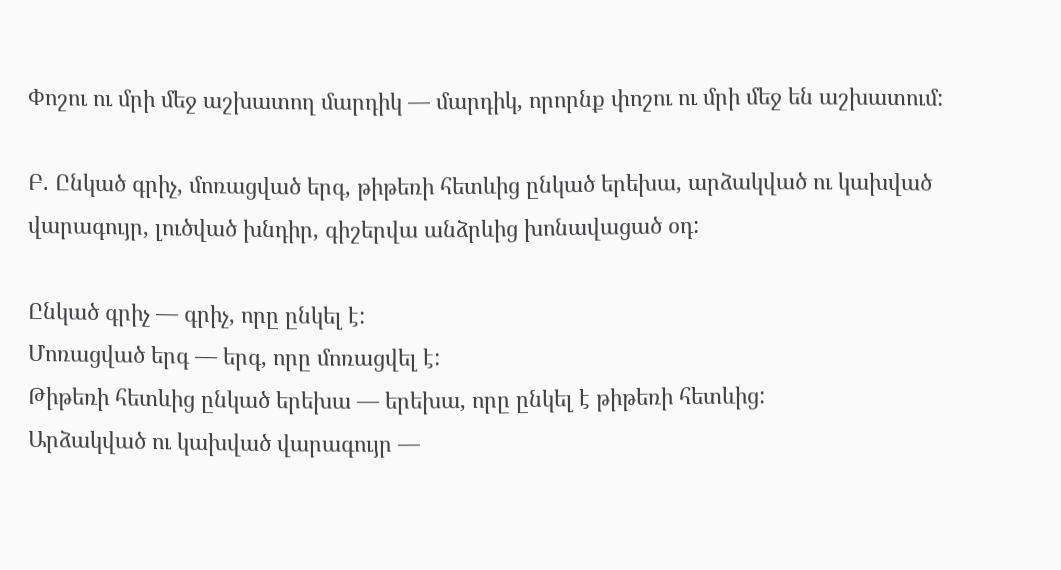Փոշու ու մրի մեջ աշխատող մարդիկ — մարդիկ, որորնք փոշու ու մրի մեջ են աշխատում:

Բ. Ընկած գրիչ, մոռացված երգ, թիթեռի հետևից ընկած երեխա, արձակված ու կախված վարագույր, լուծված խնդիր, գիշերվա անձրևից խոնավացած օդ:

Ընկած գրիչ — գրիչ, որը ընկել է:
Մոռացված երգ — երգ, որը մոռացվել է:
Թիթեռի հետևից ընկած երեխա — երեխա, որը ընկել է թիթեռի հետևից:
Արձակված ու կախված վարագույր —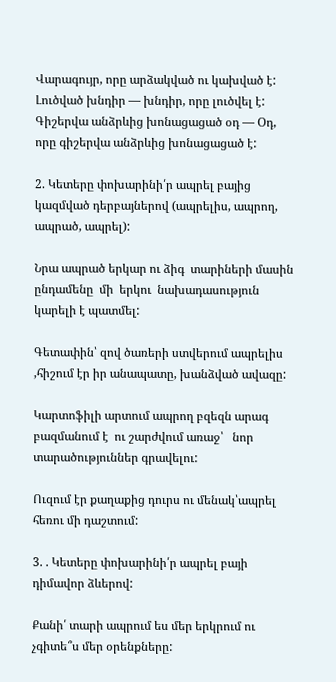Վարագույր, որը արձակված ու կախված է:
Լուծված խնդիր — խնդիր, որը լուծվել է:
Գիշերվա անձրևից խոնացացած օդ — Օդ, որը գիշերվա անձրևից խոնացացած է:

2. Կետերը փոխարինի՛ր ապրել բայից կազմված դերբայներով (ապրելիս, ապրող, ապրած, ապրել):

Նրա ապրած երկար ու ձիգ  տարիների մասին  ընդամենը  մի  երկու  նախադասություն  կարելի է պատմել:

Գետափին՝ զով ծառերի ստվերում ապրելիս ,հիշում էր իր անապատը, խանձված ավազը:

Կարտոֆիլի արտում ապրող բզեզն արագ բազմանում է  ու շարժվում առաջ՝   նոր  տարածություններ գրավելու:

Ուզում էր քաղաքից դուրս ու մենակ՝ապրել հեռու մի դաշտում:

3. . Կետերը փոխարինի՛ր ապրել բայի դիմավոր ձևերով:

Քանի՛ տարի ապրում ես մեր երկրում ու չգիտե՞ս մեր օրենքները: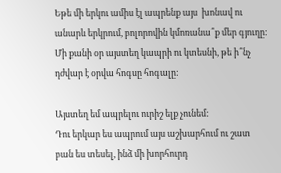Եթե մի երկու ամիս էլ ապրենք այս  խոնավ ու անարև երկրում, բոլորովին կմոռանա՞ք մեր գյուղը:
Մի քանի օր այստեղ կապրի ու կտեսնի, թե ի՞նչ դժվար է օրվա հոգսը հոգալը:

Այստեղ եմ ապրելու ուրիշ ելք չունեմ:
Դու երկար ես ապրում այս աշխարհում ու շատ բան ես տեսել, ինձ մի խորհուրդ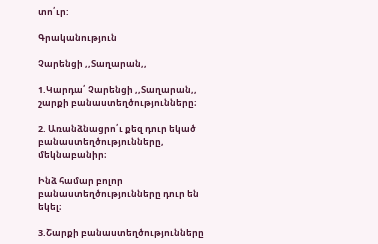տո՛ւր:

Գրականություն

Չարենցի ,,Տաղարան,,

1.Կարդա՛ Չարենցի ,,Տաղարան,, շարքի բանաստեղծությունները։

2. Առանձնացրո՛ւ քեզ դուր եկած բանաստեղծությունները, մեկնաբանիր։

Ինձ համար բոլոր բանաստեղծությունները դուր են եկել։

3.Շարքի բանաստեղծությունները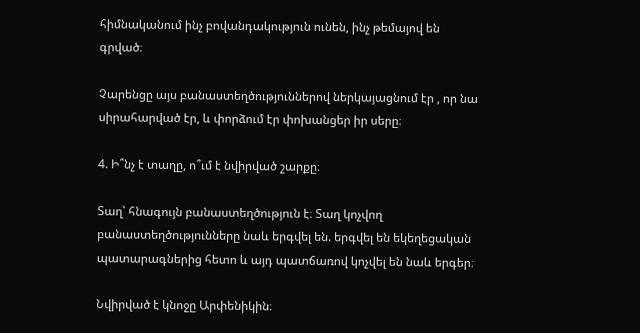հիմնականում ինչ բովանդակություն ունեն, ինչ թեմայով են գրված։

Չարենցը այս բանաստեղծություններով ներկայացնում էր , որ նա սիրահարված էր, և փորձում էր փոխանցեր իր սերը։

4. Ի՞նչ է տաղը, ո՞ւմ է նվիրված շարքը։

Տաղ՝ հնագույն բանաստեղծություն է։ Տաղ կոչվող բանաստեղծությունները նաև երգվել են. երգվել են եկեղեցական պատարագներից հետո և այդ պատճառով կոչվել են նաև երգեր։

Նվիրված է կնոջը Արփենիկին։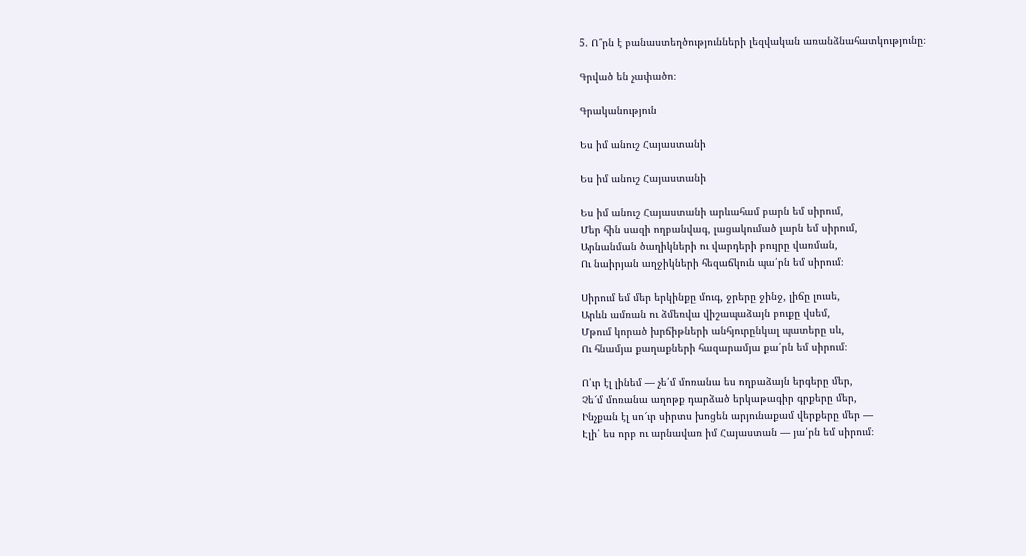5. Ո՞րն է բանաստեղծությունների լեզվական առանձնահատկությունը։

Գրված են չափածո։

Գրականություն

Ես իմ անուշ Հայաստանի

Ես իմ անուշ Հայաստանի

Ես իմ անուշ Հայաստանի արևահամ բարն եմ սիրում,
Մեր հին սազի ողբանվագ, լացակումած լարն եմ սիրում,
Արնանման ծաղիկների ու վարդերի բույրը վառման,
Ու նաիրյան աղջիկների հեզաճկուն պա՛րն եմ սիրում։

Սիրում եմ մեր երկինքը մուգ, ջրերը ջինջ, լիճը լուսե,
Արևն ամռան ու ձմեռվա վիշապաձայն բուքը վսեմ,
Մթում կորած խրճիթների անհյուրընկալ պատերը սև,
Ու հնամյա քաղաքների հազարամյա քա՛րն եմ սիրում։

Ո՛ւր էլ լինեմ — չե՛մ մոռանա ես ողբաձայն երգերը մեր,
Չե՜մ մոռանա աղոթք դարձած երկաթագիր գրքերը մեր,
Ինչքան էլ սո՜ւր սիրտս խոցեն արյունաքամ վերքերը մեր —
Էլի՛ ես որբ ու արնավառ իմ Հայաստան — յա՛րն եմ սիրում։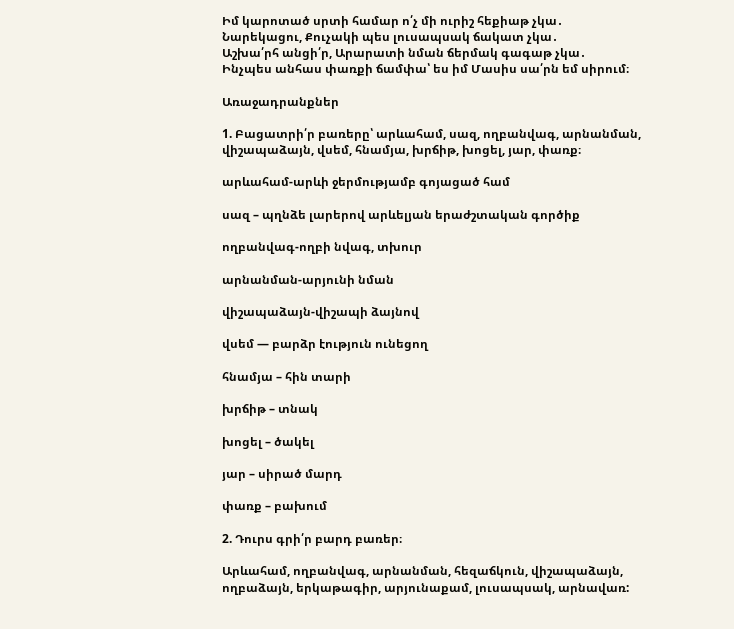Իմ կարոտած սրտի համար ո՛չ մի ուրիշ հեքիաթ չկա․
Նարեկացու, Քուչակի պես լուսապսակ ճակատ չկա․
Աշխա՛րհ անցի՛ր, Արարատի նման ճերմակ գագաթ չկա․
Ինչպես անհաս փառքի ճամփա՝ ես իմ Մասիս սա՛րն եմ սիրում։

Առաջադրանքներ

1. Բացատրի՛ր բառերը՝ արևահամ, սազ, ողբանվագ, արնանման, վիշապաձայն, վսեմ, հնամյա, խրճիթ, խոցել, յար, փառք։

արևահամ-արևի ջերմությամբ գոյացած համ

սազ – պղնձե լարերով արևելյան երաժշտական գործիք

ողբանվագ-ողբի նվագ, տխուր

արնանման-արյունի նման

վիշապաձայն-վիշապի ձայնով

վսեմ — բարձր էություն ունեցող

հնամյա – հին տարի

խրճիթ – տնակ

խոցել – ծակել

յար – սիրած մարդ

փառք – բախում

2. Դուրս գրի՛ր բարդ բառեր։

Արևահամ, ողբանվագ, արնանման, հեզաճկուն, վիշապաձայն, ողբաձայն, երկաթագիր, արյունաքամ, լուսապսակ, արնավառ: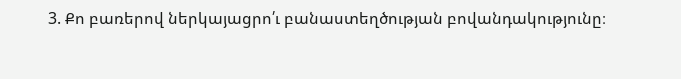3. Քո բառերով ներկայացրո՛ւ բանաստեղծության բովանդակությունը։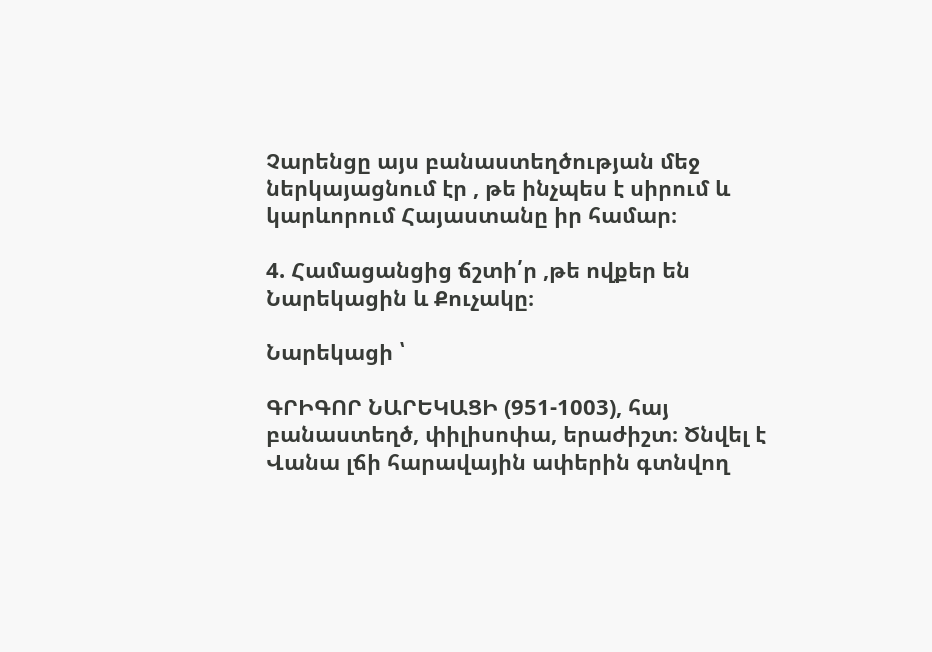Չարենցը այս բանաստեղծության մեջ ներկայացնում էր , թե ինչպես է սիրում և կարևորում Հայաստանը իր համար։

4. Համացանցից ճշտի՛ր ,թե ովքեր են Նարեկացին և Քուչակը։

Նարեկացի ՝

ԳՐԻԳՈՐ ՆԱՐԵԿԱՑԻ (951-1003), հայ բանաստեղծ, փիլիսոփա, երաժիշտ։ Ծնվել է Վանա լճի հարավային ափերին գտնվող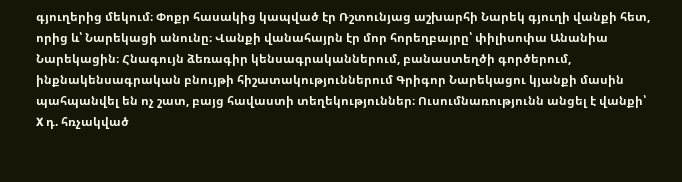գյուղերից մեկում։ Փոքր հասակից կապված էր Ռշտունյաց աշխարհի Նարեկ գյուղի վանքի հետ, որից և՝ Նարեկացի անունը։ Վանքի վանահայրն էր մոր հորեղբայրը՝ փիլիսոփա Անանիա Նարեկացին։ Հնագույն ձեռագիր կենսագրականներում, բանաստեղծի գործերում, ինքնակենսագրական բնույթի հիշատակություններում Գրիգոր Նարեկացու կյանքի մասին պահպանվել են ոչ շատ, բայց հավաստի տեղեկություններ։ Ուսումնառությունն անցել է վանքի՝ X դ. հռչակված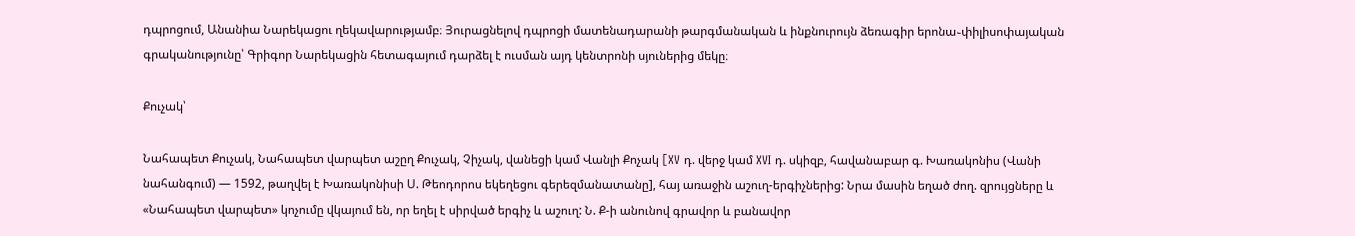դպրոցում, Անանիա Նարեկացու ղեկավարությամբ։ Յուրացնելով դպրոցի մատենադարանի թարգմանական և ինքնուրույն ձեռագիր երոնա֊փիլիսոփայական գրականությունը՝ Գրիգոր Նարեկացին հետագայում դարձել է ուսման այդ կենտրոնի սյուներից մեկը։

Քուչակ՝

Նահապետ Քուչակ, Նահապետ վարպետ աշըղ Քուչակ, Չիչակ, վանեցի կամ Վանլի Քոչակ [XV դ. վերջ կամ XVI դ. սկիզբ, հավանաբար գ. Խառակոնիս (Վանի նահանգում) — 1592, թաղվել է Խառակոնիսի Ս. Թեոդորոս եկեղեցու գերեզմանատանը], հայ առաջին աշուղ-երգիչներից: Նրա մասին եղած ժող. զրույցները և «Նահապետ վարպետ» կոչումը վկայում են, որ եղել է սիրված երգիչ և աշուղ: Ն. Ք-ի անունով գրավոր և բանավոր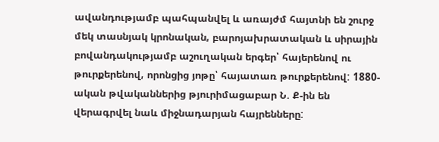ավանդությամբ պահպանվել և առայժմ հայտնի են շուրջ մեկ տասնյակ կրոնական, բարոյախրատական և սիրային բովանդակությամբ աշուղական երգեր՝ հայերենով ու թուրքերենով, որոնցից յոթը՝ հայատառ թուրքերենով: 1880-ական թվականներից թյուրիմացաբար Ն. Ք-ին են վերագրվել նաև միջնադարյան հայրենները: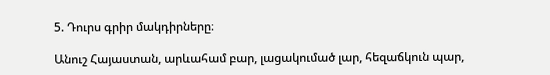5. Դուրս գրիր մակդիրները։

Անուշ Հայաստան, արևահամ բար, լացակումած լար, հեզաճկուն պար,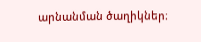արնանման ծաղիկներ։